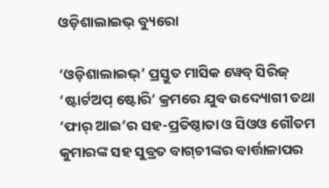ଓଡ଼ିଶାଲାଇଭ୍ ବ୍ୟୁରୋ

‘ଓଡ଼ିଶାଲାଇଭ୍’ ପ୍ରସ୍ତୁତ ମାସିକ ୱେବ୍ ସିରିଜ୍ ‘ଷ୍ଟାର୍ଟଅପ୍ ଷ୍ଟୋରି’ କ୍ରମରେ ଯୁବ ଉଦ୍ୟୋଗୀ ତଥା ‘ଫାର୍ ଆଇ’ର ସହ-ପ୍ରତିଷ୍ଠାତା ଓ ସିଓଓ ଗୌତମ କୁମାରଙ୍କ ସହ ସୁବ୍ରତ ବାଗ୍‌ଚୀଙ୍କର ବାର୍ତ୍ତାଳାପର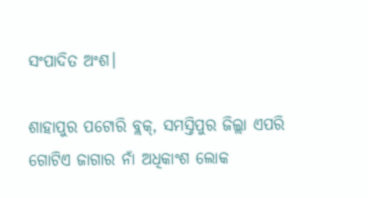ସଂପାଦିତ ଅଂଶ।

ଶାହାପୁର ପଟୋରି ବ୍ଲକ୍, ସମସ୍ତିପୁର ଜିଲ୍ଲା ଏପରି ଗୋଟିଏ ଜାଗାର ନାଁ ଅଧିକାଂଶ ଲୋକ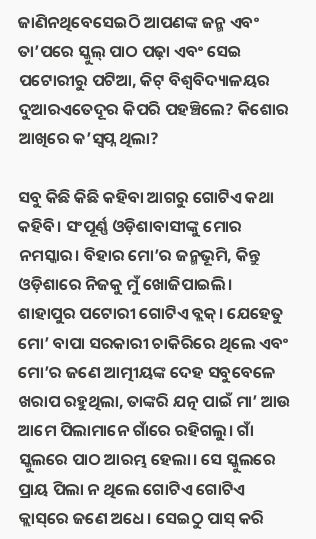ଜାଣିନଥିବେସେଇଠି ଆପଣଙ୍କ ଜନ୍ମ ଏବଂ ତା’ପରେ ସ୍କୁଲ୍ ପାଠ ପଢ଼ା ଏବଂ ସେଇ ପଟୋରୀରୁ ପଟିଆ, କିଟ୍ ବିଶ୍ୱବିଦ୍ୟାଳୟର ଦୁଆରଏତେଦୂର କିପରି ପହଞ୍ଚିଲେ? କିଶୋର ଆଖିରେ କ’ସ୍ୱପ୍ନ ଥିଲା?

ସବୁ କିଛି କିଛି କହିବା ଆଗରୁ ଗୋଟିଏ କଥା କହିବି। ସଂପୂର୍ଣ୍ଣ ଓଡ଼ିଶାବାସୀଙ୍କୁ ମୋର ନମସ୍କାର। ବିହାର ମୋ’ର ଜନ୍ମଭୂମି, କିନ୍ତୁ ଓଡ଼ିଶାରେ ନିଜକୁ ମୁଁ ଖୋଜିପାଇଲି। ଶାହାପୁର ପଟୋରୀ ଗୋଟିଏ ବ୍ଲକ୍। ଯେହେତୁ ମୋ’ ବାପା ସରକାରୀ ଚାକିରିରେ ଥିଲେ ଏବଂ ମୋ’ର ଜଣେ ଆତ୍ମୀୟଙ୍କ ଦେହ ସବୁବେଳେ ଖରାପ ରହୁଥିଲା, ତାଙ୍କରି ଯତ୍ନ ପାଇଁ ମା’ ଆଉ ଆମେ ପିଲାମାନେ ଗାଁରେ ରହିଗଲୁ। ଗାଁ ସ୍କୁଲରେ ପାଠ ଆରମ୍ଭ ହେଲା। ସେ ସ୍କୁଲରେ ପ୍ରାୟ ପିଲା ନ ଥିଲେ ଗୋଟିଏ ଗୋଟିଏ କ୍ଲାସ୍‌ରେ ଜଣେ ଅଧେ। ସେଇଠୁ ପାସ୍ କରି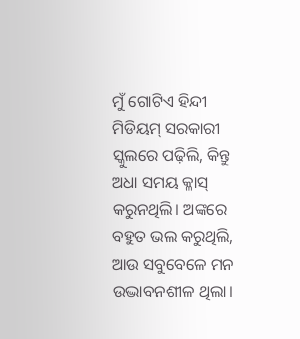ମୁଁ ଗୋଟିଏ ହିନ୍ଦୀ ମିଡିୟମ୍ ସରକାରୀ ସ୍କୁଲରେ ପଢ଼ିଲି, କିନ୍ତୁ ଅଧା ସମୟ କ୍ଳାସ୍ କରୁନଥିଲି। ଅଙ୍କରେ ବହୁତ ଭଲ କରୁଥିଲି, ଆଉ ସବୁବେଳେ ମନ ଉଦ୍ଭାବନଶୀଳ ଥିଲା।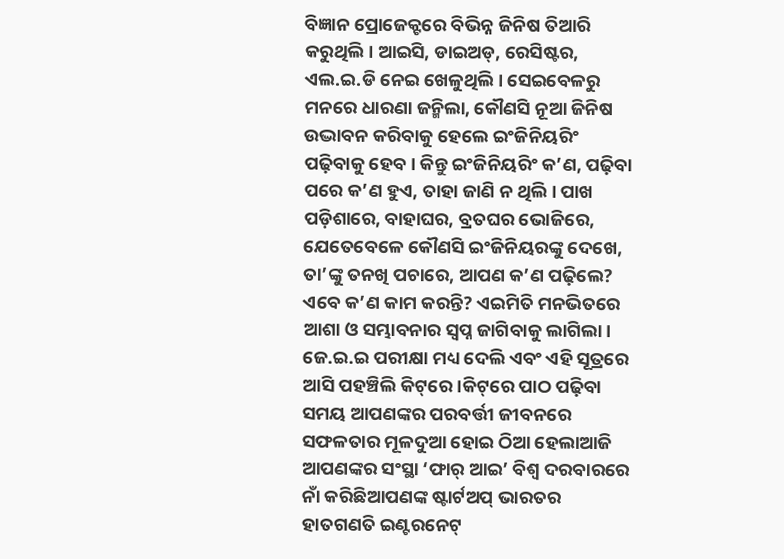ବିଜ୍ଞାନ ପ୍ରୋଜେକ୍ଟରେ ବିଭିନ୍ନ ଜିନିଷ ତିଆରି କରୁଥିଲି। ଆଇସି, ଡାଇଅଡ୍, ରେସିଷ୍ଟର, ଏଲ.ଇ.ଡି ନେଇ ଖେଳୁଥିଲି। ସେଇବେଳରୁ ମନରେ ଧାରଣା ଜନ୍ମିଲା, କୌଣସି ନୂଆ ଜିନିଷ ଉଦ୍ଭାବନ କରିବାକୁ ହେଲେ ଇଂଜିନିୟରିଂ ପଢ଼ିବାକୁ ହେବ। କିନ୍ତୁ ଇଂଜିନିୟରିଂ କ’ଣ, ପଢ଼ିବା ପରେ କ’ଣ ହୁଏ, ତାହା ଜାଣି ନ ଥିଲି। ପାଖ ପଡ଼ିଶାରେ, ବାହାଘର, ବ୍ରତଘର ଭୋଜିରେ, ଯେତେବେଳେ କୌଣସି ଇଂଜିନିୟରଙ୍କୁ ଦେଖେ, ତା’ଙ୍କୁ ତନଖି ପଚାରେ, ଆପଣ କ’ଣ ପଢ଼ିଲେ? ଏବେ କ’ଣ କାମ କରନ୍ତି? ଏଇମିତି ମନଭିତରେ ଆଶା ଓ ସମ୍ଭାବନାର ସ୍ୱପ୍ନ ଜାଗିବାକୁ ଲାଗିଲା। ଜେ.ଇ.ଇ ପରୀକ୍ଷା ମଧ୍ୟ ଦେଲି ଏବଂ ଏହି ସୂତ୍ରରେ ଆସି ପହଞ୍ଚିଲି କିଟ୍‌ରେ।କିଟ୍‌ରେ ପାଠ ପଢ଼ିବା ସମୟ ଆପଣଙ୍କର ପରବର୍ତ୍ତୀ ଜୀବନରେ ସଫଳତାର ମୂଳଦୁଆ ହୋଇ ଠିଆ ହେଲାଆଜି ଆପଣଙ୍କର ସଂସ୍ଥା ‘ଫାର୍ ଆଇ’ ବିଶ୍ୱ ଦରବାରରେ ନାଁ କରିଛିଆପଣଙ୍କ ଷ୍ଟାର୍ଟଅପ୍ ଭାରତର ହାତଗଣତି ଇଣ୍ଟରନେଟ୍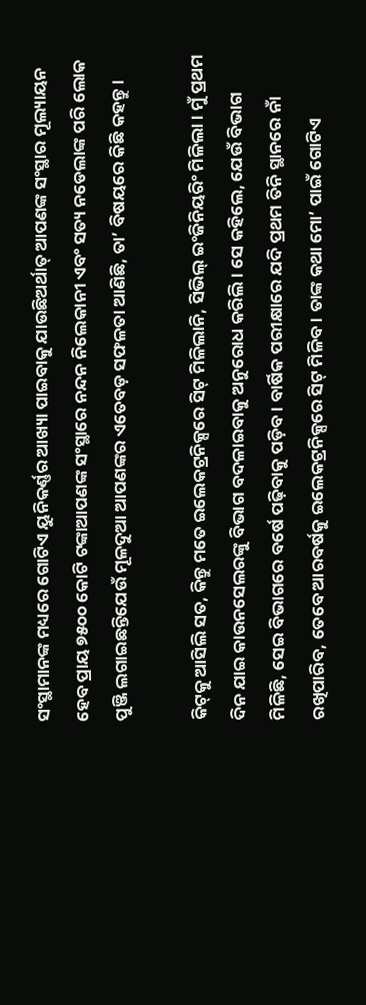ସଂସ୍ଥାମାନଙ୍କ ମଧ୍ୟରେ ଗୋଟିଏ ୟୁନିକର୍ଣ୍ଣର ଆଖ୍ୟା ପାଇବାକୁ ଯାଉଛିଅର୍ଥାତ୍ ଆପଣଙ୍କ ସଂସ୍ଥାର ମୂଲ୍ୟାୟନ ହେବ ପ୍ରାୟ ୭୫୦୦ କୋଟି ଟଙ୍କାଆପଣଙ୍କ ସଂସ୍ଥାରେ ନନ୍ଦନ ନିଲେକାନୀ ଏବଂ ସତ୍ୟ ନଡେଲାଙ୍କ ପରି ଲୋକ ପୁଞ୍ଜି ଲଗାଇଛନ୍ତିଯେଉଁ ମୂଳଦୁଆ ଆପଣଙ୍କର ଏତେବଡ଼ ସଫଳତା ଆଣିଛି, ତା’ ବିଷୟରେ କିଛି କହନ୍ତୁ।

କିଟ୍‌କୁ ଆସିଲି ସତ, କିନ୍ତୁ ମତେ ଇଲେକଟ୍ରନିକ୍ସରେ ସିଟ୍ ମିଳିଲାନି, ସିଭିଲ୍ ଇଂଜିନିୟରିଂ ମିଳିଲା। ମୁଁ ପ୍ରଥମ ଦିନ ଯାଇ କାଉନସେଲରଙ୍କୁ ବିଭାଗ ବଦଳାଇବାକୁ ଅନୁରୋଧ କରିଲି। ସେ କହିଲେ, ଯେଉଁ ବିଭାଗ ମିଳିଛି, ସେଇ ବିଭାଗରେ ବର୍ଷେ ପଢ଼ିବାକୁ ପଡ଼ିବ। ବାର୍ଷିକ ପରୀକ୍ଷାରେ ଯଦି ପ୍ରଥମ ତିନି ସ୍ଥାନରେ ନାଁ ରଖିପାରିବ, ତେବେ ଆରବର୍ଷକୁ ଇଲେକଟ୍ରନିକ୍ସରେ ସିଟ୍ ମିଳିବ। ତାଙ୍କ କଥା ମୋ’ ପାଇଁ ଗୋଟିଏ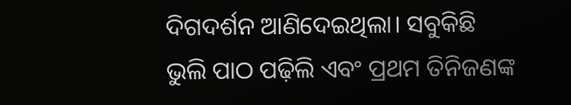ଦିଗଦର୍ଶନ ଆଣିଦେଇଥିଲା। ସବୁକିଛି ଭୁଲି ପାଠ ପଢ଼ିଲି ଏବଂ ପ୍ରଥମ ତିନିଜଣଙ୍କ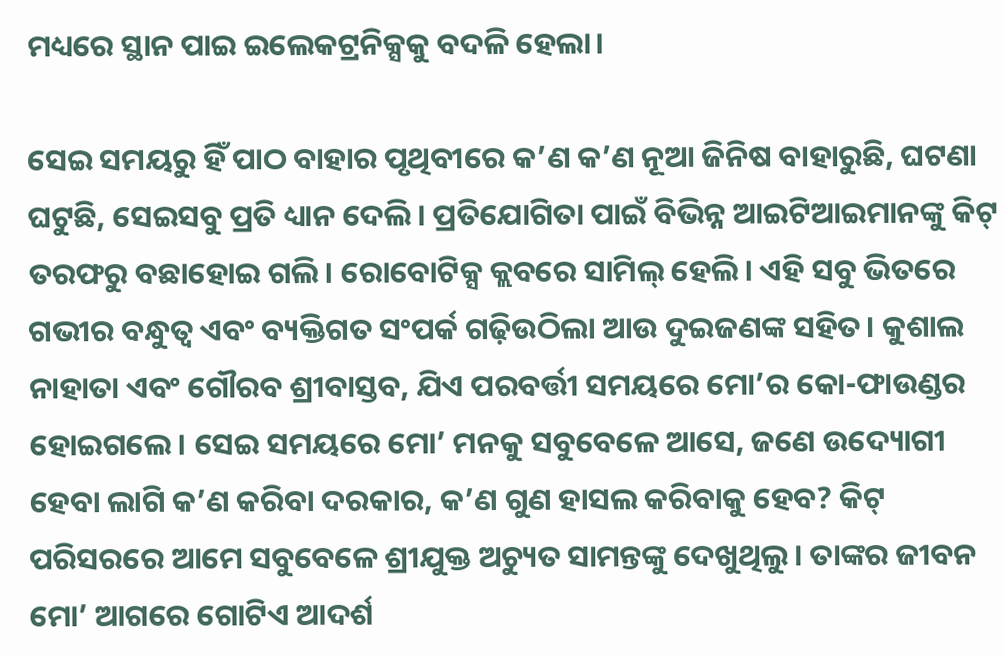ମଧ୍ୟରେ ସ୍ଥାନ ପାଇ ଇଲେକଟ୍ରନିକ୍ସକୁ ବଦଳି ହେଲା।

ସେଇ ସମୟରୁ ହିଁ ପାଠ ବାହାର ପୃଥିବୀରେ କ’ଣ କ’ଣ ନୂଆ ଜିନିଷ ବାହାରୁଛି, ଘଟଣା ଘଟୁଛି, ସେଇସବୁ ପ୍ରତି ଧ୍ୟାନ ଦେଲି। ପ୍ରତିଯୋଗିତା ପାଇଁ ବିଭିନ୍ନ ଆଇଟିଆଇମାନଙ୍କୁ କିଟ୍ ତରଫରୁ ବଛାହୋଇ ଗଲି। ରୋବୋଟିକ୍ସ କ୍ଲବରେ ସାମିଲ୍ ହେଲି। ଏହି ସବୁ ଭିତରେ ଗଭୀର ବନ୍ଧୁତ୍ୱ ଏବଂ ବ୍ୟକ୍ତିଗତ ସଂପର୍କ ଗଢ଼ିଉଠିଲା ଆଉ ଦୁଇଜଣଙ୍କ ସହିତ। କୁଶାଲ ନାହାତା ଏବଂ ଗୌରବ ଶ୍ରୀବାସ୍ତବ, ଯିଏ ପରବର୍ତ୍ତୀ ସମୟରେ ମୋ’ର କୋ-ଫାଉଣ୍ଡର ହୋଇଗଲେ। ସେଇ ସମୟରେ ମୋ’ ମନକୁ ସବୁବେଳେ ଆସେ, ଜଣେ ଉଦ୍ୟୋଗୀ ହେବା ଲାଗି କ’ଣ କରିବା ଦରକାର, କ’ଣ ଗୁଣ ହାସଲ କରିବାକୁ ହେବ? କିଟ୍ ପରିସରରେ ଆମେ ସବୁବେଳେ ଶ୍ରୀଯୁକ୍ତ ଅଚ୍ୟୁତ ସାମନ୍ତଙ୍କୁ ଦେଖୁଥିଲୁ। ତାଙ୍କର ଜୀବନ ମୋ’ ଆଗରେ ଗୋଟିଏ ଆଦର୍ଶ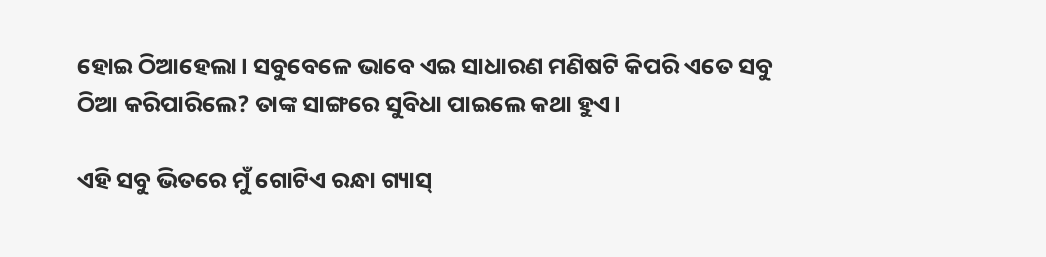ହୋଇ ଠିଆହେଲା। ସବୁବେଳେ ଭାବେ ଏଇ ସାଧାରଣ ମଣିଷଟି କିପରି ଏତେ ସବୁ ଠିଆ କରିପାରିଲେ? ତାଙ୍କ ସାଙ୍ଗରେ ସୁବିଧା ପାଇଲେ କଥା ହୁଏ।

ଏହି ସବୁ ଭିତରେ ମୁଁ ଗୋଟିଏ ରନ୍ଧା ଗ୍ୟାସ୍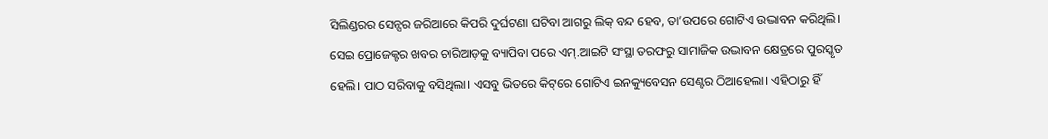ସିଲିଣ୍ଡରର ସେନ୍ସର ଜରିଆରେ କିପରି ଦୁର୍ଘଟଣା ଘଟିବା ଆଗରୁ ଲିକ୍ ବନ୍ଦ ହେବ, ତା’ଉପରେ ଗୋଟିଏ ଉଦ୍ଭାବନ କରିଥିଲି।  ସେଇ ପ୍ରୋଜେକ୍ଟର ଖବର ଚାରିଆଡ଼କୁ ବ୍ୟାପିବା ପରେ ଏମ୍.ଆଇଟି ସଂସ୍ଥା ତରଫରୁ ସାମାଜିକ ଉଦ୍ଭାବନ କ୍ଷେତ୍ରରେ ପୁରସ୍କୃତ ହେଲି। ପାଠ ସରିବାକୁ ବସିଥିଲା। ଏସବୁ ଭିତରେ କିଟ୍‌ରେ ଗୋଟିଏ ଇନକ୍ୟୁବେସନ ସେଣ୍ଟର ଠିଆହେଲା। ଏହିଠାରୁ ହିଁ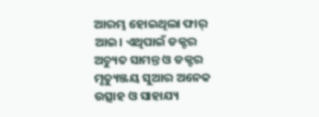ଆରମ୍ଭ ହୋଇଥିଲା ଫାର୍ ଆଇ। ଏଥିପାଇଁ ଡକ୍ଟର ଅଚ୍ୟୁତ ସାମନ୍ତ ଓ ଡକ୍ଟର ମୃତ୍ୟୁଞ୍ଜୟ ସୁଆର ଅନେକ ଉତ୍ସାହ ଓ ସାହାଯ୍ୟ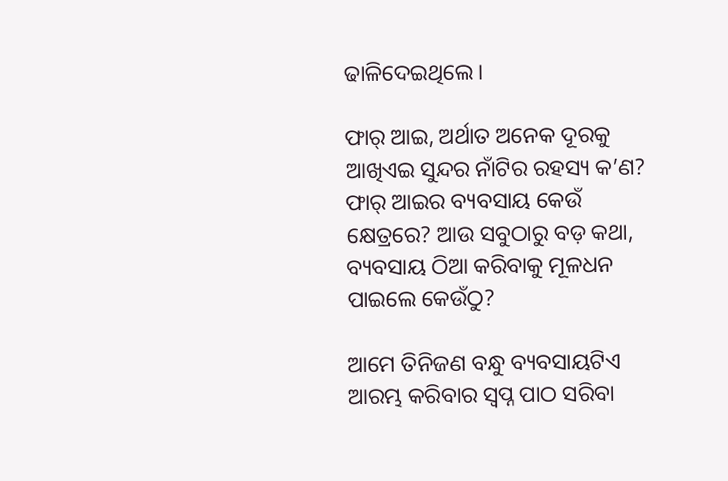ଢାଳିଦେଇଥିଲେ।

ଫାର୍ ଆଇ, ଅର୍ଥାତ ଅନେକ ଦୂରକୁ ଆଖିଏଇ ସୁନ୍ଦର ନାଁଟିର ରହସ୍ୟ କ’ଣ? ଫାର୍ ଆଇର ବ୍ୟବସାୟ କେଉଁ କ୍ଷେତ୍ରରେ? ଆଉ ସବୁଠାରୁ ବଡ଼ କଥା, ବ୍ୟବସାୟ ଠିଆ କରିବାକୁ ମୂଳଧନ ପାଇଲେ କେଉଁଠୁ?

ଆମେ ତିନିଜଣ ବନ୍ଧୁ ବ୍ୟବସାୟଟିଏ ଆରମ୍ଭ କରିବାର ସ୍ଵପ୍ନ ପାଠ ସରିବା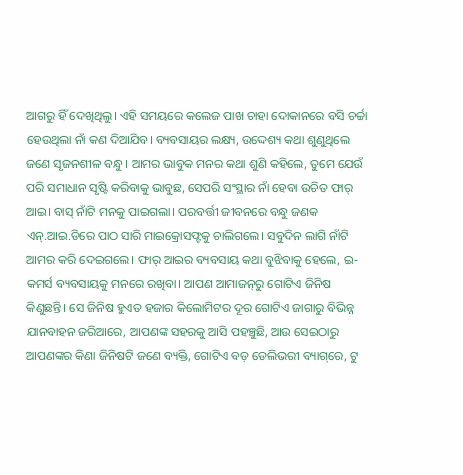ଆଗରୁ ହିଁ ଦେଖିଥିଲୁ। ଏହି ସମୟରେ କଲେଜ ପାଖ ଚାହା ଦୋକାନରେ ବସି ଚର୍ଚ୍ଚା ହେଉଥିଲା ନାଁ କଣ ଦିଆଯିବ। ବ୍ୟବସାୟର ଲକ୍ଷ୍ୟ, ଉଦ୍ଦେଶ୍ୟ କଥା ଶୁଣୁଥିଲେ ଜଣେ ସୃଜନଶୀଳ ବନ୍ଧୁ। ଆମର ଭାବୁକ ମନର କଥା ଶୁଣି କହିଲେ, ତୁମେ ଯେଉଁ ପରି ସମାଧାନ ସୃଷ୍ଟି କରିବାକୁ ଭାବୁଛ, ସେପରି ସଂସ୍ଥାର ନାଁ ହେବା ଉଚିତ ଫାର୍ ଆଇ। ବାସ୍ ନାଁଟି ମନକୁ ପାଇଗଲା। ପରବର୍ତ୍ତୀ ଜୀବନରେ ବନ୍ଧୁ ଜଣକ ଏନ୍.ଆଇ.ଡିରେ ପାଠ ସାରି ମାଇକ୍ରୋସଫ୍ଟକୁ ଚାଲିଗଲେ। ସବୁଦିନ ଲାଗି ନାଁଟି ଆମର କରି ଦେଇଗଲେ। ଫାର୍ ଆଇର ବ୍ୟବସାୟ କଥା ବୁଝିବାକୁ ହେଲେ, ଇ-କମର୍ସ ବ୍ୟବସାୟକୁ ମନରେ ରଖିବା। ଆପଣ ଆମାଜନ୍‌ରୁ ଗୋଟିଏ ଜିନିଷ କିଣୁଛନ୍ତି। ସେ ଜିନିଷ ହୁଏତ ହଜାର କିଲୋମିଟର ଦୂର ଗୋଟିଏ ଜାଗାରୁ ବିଭିନ୍ନ ଯାନବାହନ ଜରିଆରେ, ଆପଣଙ୍କ ସହରକୁ ଆସି ପହଞ୍ଚୁଛି, ଆଉ ସେଇଠାରୁ ଆପଣଙ୍କର କିଣା ଜିନିଷଟି ଜଣେ ବ୍ୟକ୍ତି, ଗୋଟିଏ ବଡ଼ ଡେଲିଭରୀ ବ୍ୟାଗ୍‌ରେ, ଟୁ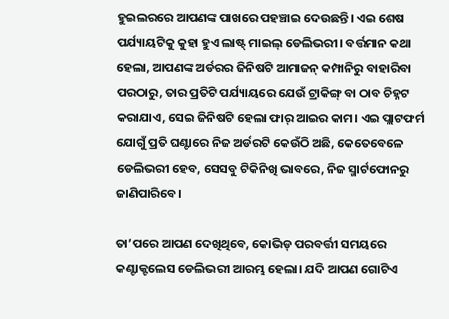ହୁଇଲରରେ ଆପଣଙ୍କ ପାଖରେ ପହଞ୍ଚାଇ ଦେଉଛନ୍ତି। ଏଇ ଶେଷ ପର୍ଯ୍ୟାୟଟିକୁ କୁହା ହୁଏ ଲାଷ୍ଟ୍ ମାଇଲ୍ ଡେଲିଭରୀ। ବର୍ତ୍ତମାନ କଥା ହେଲା, ଆପଣଙ୍କ ଅର୍ଡରର ଜିନିଷଟି ଆମାଜନ୍ କମ୍ପାନିରୁ ବାହାରିବା ପରଠାରୁ, ତାର ପ୍ରତିଟି ପର୍ଯ୍ୟାୟରେ ଯେଉଁ ଟ୍ରାକିଙ୍ଗ୍ ବା ଠାବ ଚିହ୍ନଟ କରାଯାଏ, ସେଇ ଜିନିଷଟି ହେଲା ଫାର୍ ଆଇର କାମ। ଏଇ ପ୍ଲାଟଫର୍ମ ଯୋଗୁଁ ପ୍ରତି ଘଣ୍ଟାରେ ନିଜ ଅର୍ଡରଟି କେଉଁଠି ଅଛି, କେତେବେଳେ ଡେଲିଭରୀ ହେବ, ସେସବୁ ଟିକିନିଖି ଭାବରେ, ନିଜ ସ୍ମାର୍ଟଫୋନରୁ ଜାଣିପାରିବେ।

ତା’ପରେ ଆପଣ ଦେଖିଥିବେ, କୋଭିଡ୍ ପରବର୍ତ୍ତୀ ସମୟରେ କଣ୍ଟାକ୍ଟଲେସ ଡେଲିଭରୀ ଆରମ୍ଭ ହେଲା। ଯଦି ଆପଣ ଗୋଟିଏ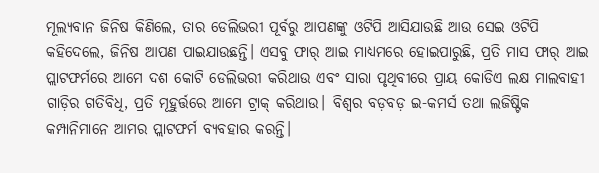ମୂଲ୍ୟବାନ ଜିନିଷ କିଣିଲେ, ତାର ଡେଲିଭରୀ ପୂର୍ବରୁ ଆପଣଙ୍କୁ ଓଟିପି ଆସିଯାଉଛି ଆଉ ସେଇ ଓଟିପି କହିଦେଲେ, ଜିନିଷ ଆପଣ ପାଇଯାଉଛନ୍ତି। ଏସବୁ ଫାର୍ ଆଇ ମାଧ୍ୟମରେ ହୋଇପାରୁଛି, ପ୍ରତି ମାସ ଫାର୍ ଆଇ ପ୍ଲାଟଫର୍ମରେ ଆମେ ଦଶ କୋଟି ଡେଲିଭରୀ କରିଥାଉ ଏବଂ ସାରା ପୃଥିବୀରେ ପ୍ରାୟ କୋଡିଏ ଲକ୍ଷ ମାଲବାହୀ ଗାଡ଼ିର ଗତିବିଧି, ପ୍ରତି ମୂହୁର୍ତ୍ତରେ ଆମେ ଟ୍ରାକ୍ କରିଥାଉ। ବିଶ୍ୱର ବଡ଼ବଡ଼ ଇ-କମର୍ସ ତଥା ଲଜିଷ୍ଟିକ କମ୍ପାନିମାନେ ଆମର ପ୍ଲାଟଫର୍ମ ବ୍ୟବହାର କରନ୍ତି।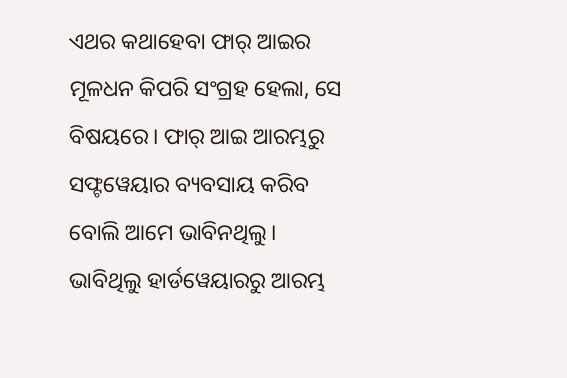ଏଥର କଥାହେବା ଫାର୍ ଆଇର ମୂଳଧନ କିପରି ସଂଗ୍ରହ ହେଲା, ସେ ବିଷୟରେ। ଫାର୍ ଆଇ ଆରମ୍ଭରୁ ସଫ୍ଟୱେୟାର ବ୍ୟବସାୟ କରିବ ବୋଲି ଆମେ ଭାବିନଥିଲୁ। ଭାବିଥିଲୁ ହାର୍ଡୱେୟାରରୁ ଆରମ୍ଭ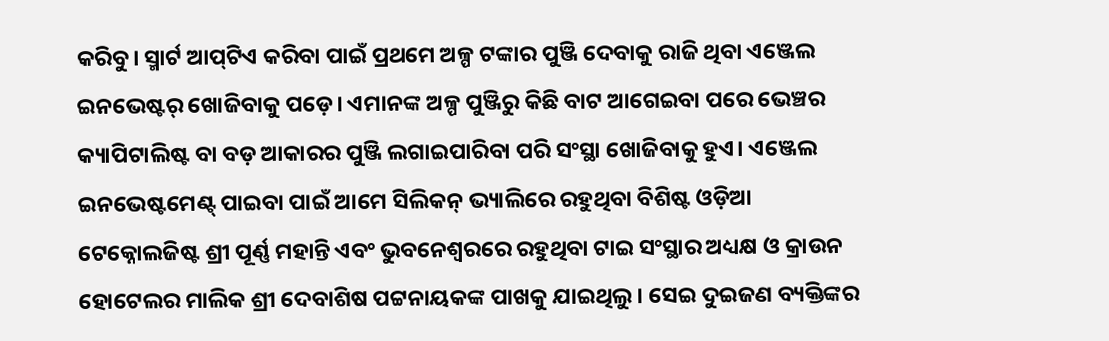କରିବୁ। ସ୍ମାର୍ଟ ଆପ୍‌ଟିଏ କରିବା ପାଇଁ ପ୍ରଥମେ ଅଳ୍ପ ଟଙ୍କାର ପୁଞ୍ଜି ଦେବାକୁ ରାଜି ଥିବା ଏଞ୍ଜେଲ ଇନଭେଷ୍ଟର୍ ଖୋଜିବାକୁ ପଡ଼େ। ଏମାନଙ୍କ ଅଳ୍ପ ପୁଞ୍ଜିରୁ କିଛି ବାଟ ଆଗେଇବା ପରେ ଭେଞ୍ଚର କ୍ୟାପିଟାଲିଷ୍ଟ ବା ବଡ଼ ଆକାରର ପୁଞ୍ଜି ଲଗାଇପାରିବା ପରି ସଂସ୍ଥା ଖୋଜିବାକୁ ହୁଏ। ଏଞ୍ଜେଲ ଇନଭେଷ୍ଟମେଣ୍ଟ୍ ପାଇବା ପାଇଁ ଆମେ ସିଲିକନ୍ ଭ୍ୟାଲିରେ ରହୁଥିବା ବିଶିଷ୍ଟ ଓଡ଼ିଆ ଟେକ୍ନୋଲଜିଷ୍ଟ ଶ୍ରୀ ପୂର୍ଣ୍ଣ ମହାନ୍ତି ଏବଂ ଭୁବନେଶ୍ୱରରେ ରହୁଥିବା ଟାଇ ସଂସ୍ଥାର ଅଧ୍ୟକ୍ଷ ଓ କ୍ରାଉନ ହୋଟେଲର ମାଲିକ ଶ୍ରୀ ଦେବାଶିଷ ପଟ୍ଟନାୟକଙ୍କ ପାଖକୁ ଯାଇଥିଲୁ। ସେଇ ଦୁଇଜଣ ବ୍ୟକ୍ତିଙ୍କର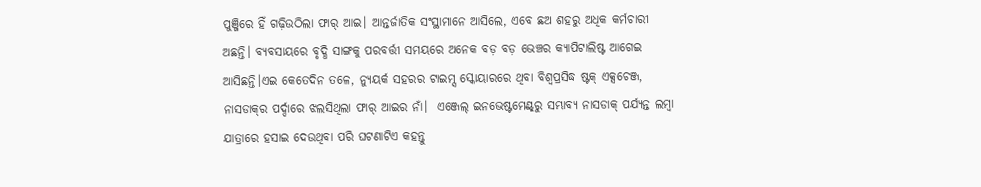ପୁଞ୍ଜିରେ ହିଁ ଗଢ଼ିଉଠିଲା ଫାର୍ ଆଇ। ଆନ୍ତର୍ଜାତିକ ସଂସ୍ଥାମାନେ ଆସିଲେ, ଏବେ ଛଅ ଶହରୁ ଅଧିକ କର୍ମଚାରୀ ଅଛନ୍ତି। ବ୍ୟବସାୟରେ ବୃଦ୍ଧି ସାଙ୍ଗକୁ ପରବର୍ତ୍ତୀ ସମୟରେ ଅନେକ ବଡ଼ ବଡ଼ ଭେଞ୍ଚର କ୍ୟାପିଟାଲିଷ୍ଟ ଆଗେଇ ଆସିଛନ୍ତି।ଏଇ କେତେଦିନ ତଳେ, ନ୍ୟୁୟର୍କ ସହରର ଟାଇମ୍ସ ସ୍କୋୟାରରେ ଥିବା ବିଶ୍ୱପ୍ରସିଦ୍ଧ ଷ୍ଟକ୍ ଏକ୍ସଚେଞ୍ଜ, ନାସଡାକ୍‌ର ପର୍ଦ୍ଦାରେ ଝଲସିଥିଲା ଫାର୍ ଆଇର ନାଁ।  ଏଞ୍ଜେଲ୍ ଇନଭେଷ୍ଟମେଣ୍ଟ୍‌ରୁ ସମ୍ଭାବ୍ୟ ନାସଡାକ୍ ପର୍ଯ୍ୟନ୍ତ ଲମ୍ବା ଯାତ୍ରାରେ ହସାଇ ଦେଉଥିବା ପରି ଘଟଣାଟିଏ କହନ୍ତୁ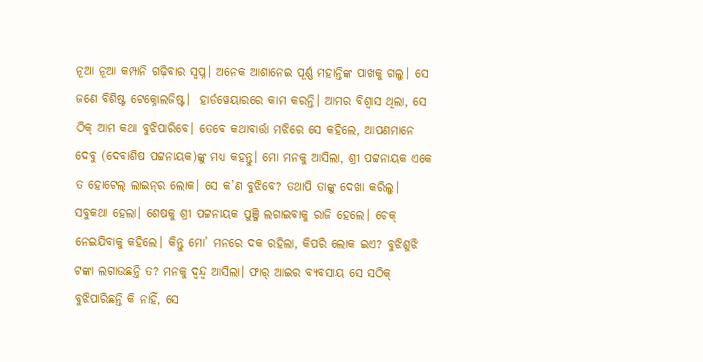ନୂଆ ନୂଆ କମ୍ପାନି ଗଢ଼ିବାର ସ୍ୱପ୍ନ। ଅନେକ ଆଶାନେଇ ପୂର୍ଣ୍ଣ ମହାନ୍ତିଙ୍କ ପାଖକୁ ଗଲୁ। ସେ ଜଣେ ବିଶିଷ୍ଟ ଟେକ୍ନୋଲଜିଷ୍ଟ।  ହାର୍ଡୱେୟାରରେ କାମ କରନ୍ତି। ଆମର ବିଶ୍ୱାସ ଥିଲା, ସେ ଠିକ୍ ଆମ କଥା ବୁଝିପାରିବେ। ତେବେ କଥାବାର୍ତ୍ତା ମଝିରେ ସେ କହିଲେ, ଆପଣମାନେ ଦେବୁ (ଦେବାଶିଷ ପଟ୍ଟନାୟକ)ଙ୍କୁ ମଧ୍ୟ କହନ୍ତୁ। ମୋ ମନକୁ ଆସିଲା, ଶ୍ରୀ ପଟ୍ଟନାୟକ ଏକେ ତ ହୋଟେଲ୍ ଲାଇନ୍‌ର ଲୋକ। ସେ କ’ଣ ବୁଝିବେ? ତଥାପି ତାଙ୍କୁ ଦେଖା କରିଲୁ। ସବୁକଥା ହେଲା। ଶେଷକୁ ଶ୍ରୀ ପଟ୍ଟନାୟକ ପୁଞ୍ଜି ଲଗାଇବାକୁ ରାଜି ହେଲେ। ଚେକ୍ ନେଇଯିବାକୁ କହିଲେ। କିନ୍ତୁ ମୋ’ ମନରେ ଦକ ରହିଲା, କିପରି ଲୋକ ଇଏ? ବୁଝିଶୁଝି ଟଙ୍କା ଲଗାଉଛନ୍ତି ତ? ମନକୁ ଦ୍ୱନ୍ଦ୍ୱ ଆସିଲା। ଫାର୍ ଆଇର ବ୍ୟବସାୟ ସେ ସଠିକ୍ ବୁଝିପାରିଛନ୍ତି କି ନାହିଁ, ସେ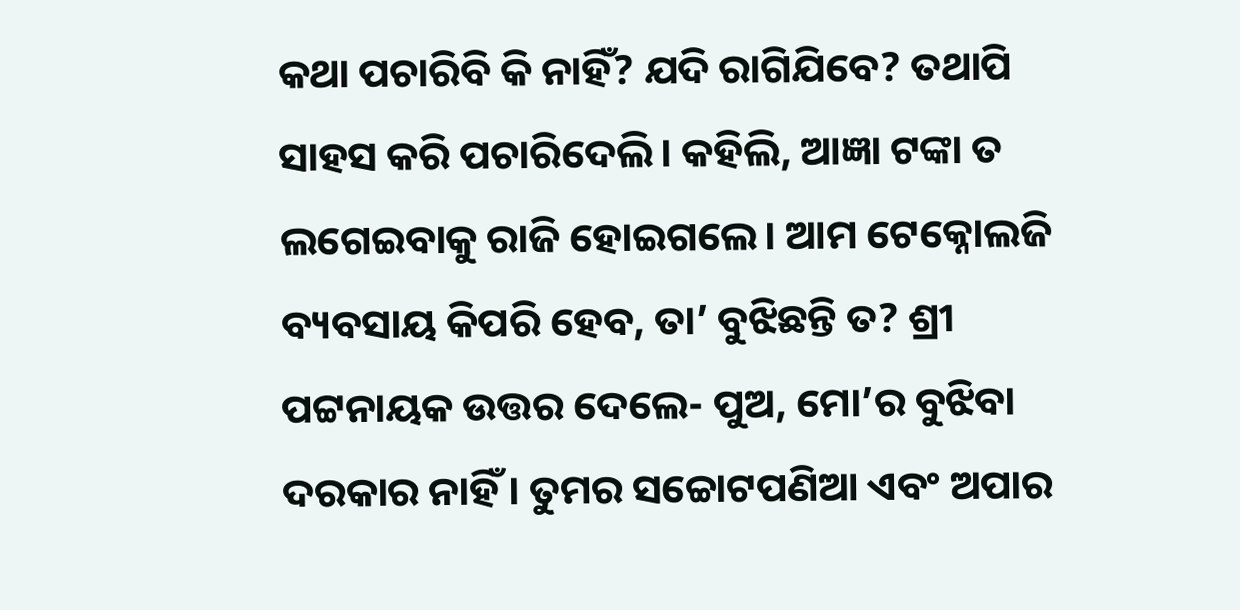କଥା ପଚାରିବି କି ନାହିଁ? ଯଦି ରାଗିଯିବେ? ତଥାପି ସାହସ କରି ପଚାରିଦେଲି। କହିଲି, ଆଜ୍ଞା ଟଙ୍କା ତ ଲଗେଇବାକୁ ରାଜି ହୋଇଗଲେ। ଆମ ଟେକ୍ନୋଲଜି ବ୍ୟବସାୟ କିପରି ହେବ, ତା’ ବୁଝିଛନ୍ତି ତ? ଶ୍ରୀ ପଟ୍ଟନାୟକ ଉତ୍ତର ଦେଲେ- ପୁଅ, ମୋ’ର ବୁଝିବା ଦରକାର ନାହିଁ । ତୁମର ସଚ୍ଚୋଟପଣିଆ ଏବଂ ଅପାର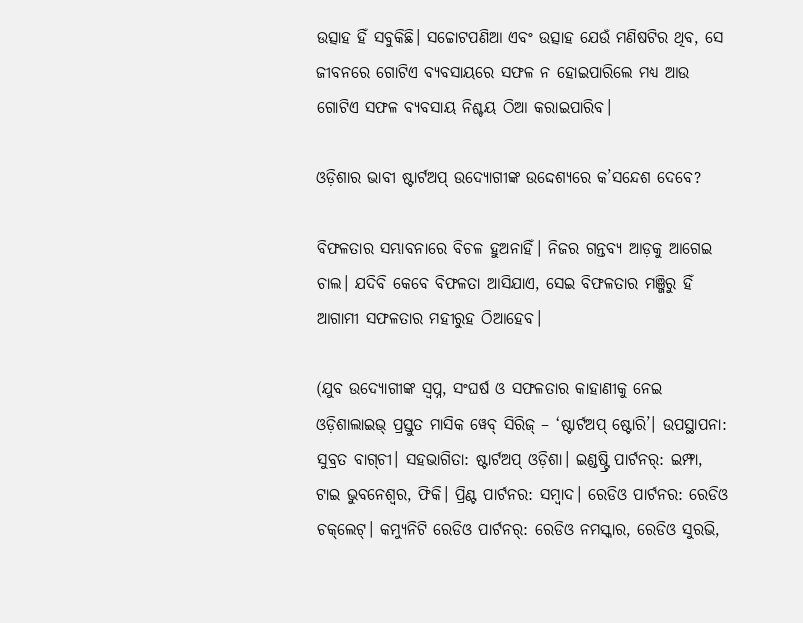ଉତ୍ସାହ ହିଁ ସବୁକିଛି। ସଚ୍ଚୋଟପଣିଆ ଏବଂ ଉତ୍ସାହ ଯେଉଁ ମଣିଷଟିର ଥିବ, ସେ ଜୀବନରେ ଗୋଟିଏ ବ୍ୟବସାୟରେ ସଫଳ ନ ହୋଇପାରିଲେ ମଧ୍ୟ ଆଉ ଗୋଟିଏ ସଫଳ ବ୍ୟବସାୟ ନିଶ୍ଚୟ ଠିଆ କରାଇପାରିବ।

ଓଡ଼ିଶାର ଭାବୀ ଷ୍ଟାର୍ଟଅପ୍ ଉଦ୍ୟୋଗୀଙ୍କ ଉଦ୍ଦେଶ୍ୟରେ କ’ସନ୍ଦେଶ ଦେବେ?

ବିଫଳତାର ସମ୍ଭାବନାରେ ବିଚଳ ହୁଅନାହିଁ। ନିଜର ଗନ୍ତବ୍ୟ ଆଡ଼କୁ ଆଗେଇ ଚାଲ। ଯଦିବି କେବେ ବିଫଳତା ଆସିଯାଏ, ସେଇ ବିଫଳତାର ମଞ୍ଜିରୁ ହିଁ ଆଗାମୀ ସଫଳତାର ମହୀରୁହ ଠିଆହେବ।

(ଯୁବ ଉଦ୍ୟୋଗୀଙ୍କ ସ୍ୱପ୍ନ, ସଂଘର୍ଷ ଓ ସଫଳତାର କାହାଣୀକୁ ନେଇ ଓଡ଼ିଶାଲାଇଭ୍ ପ୍ରସ୍ତୁତ ମାସିକ ୱେବ୍ ସିରିଜ୍ – ‘ଷ୍ଟାର୍ଟଅପ୍ ଷ୍ଟୋରି’। ଉପସ୍ଥାପନା: ସୁବ୍ରତ ବାଗ୍‌ଚୀ। ସହଭାଗିତା: ଷ୍ଟାର୍ଟଅପ୍ ଓଡ଼ିଶା। ଇଣ୍ଡଷ୍ଟ୍ରି ପାର୍ଟନର୍: ଇମ୍ଫା, ଟାଇ ଭୁବନେଶ୍ୱର, ଫିକି। ପ୍ରିଣ୍ଟ ପାର୍ଟନର: ସମ୍ବାଦ। ରେଡିଓ ପାର୍ଟନର: ରେଡିଓ ଚକ୍‌ଲେଟ୍। କମ୍ୟୁନିଟି ରେଡିଓ ପାର୍ଟନର୍: ରେଡିଓ ନମସ୍କାର, ରେଡିଓ ସୁରଭି,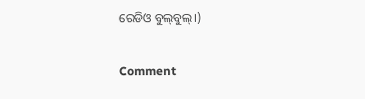ରେଡିଓ ବୁଲ୍‌ବୁଲ୍।)

Comment